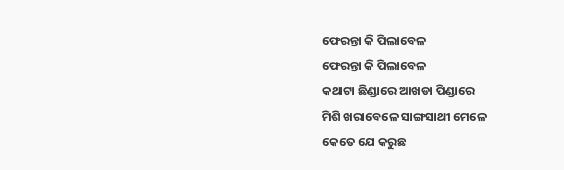ଫେରନ୍ତା କି ପିଲାବେଳ
ଫେରନ୍ତା କି ପିଲାବେଳ
କଥାଟା ଛିଣ୍ଡାରେ ଆଖଡା ପିଣ୍ଡାରେ
ମିଶି ଖରାବେଳେ ସାଙ୍ଗସାଥୀ ମେଳେ
କେତେ ଯେ କରୁଛ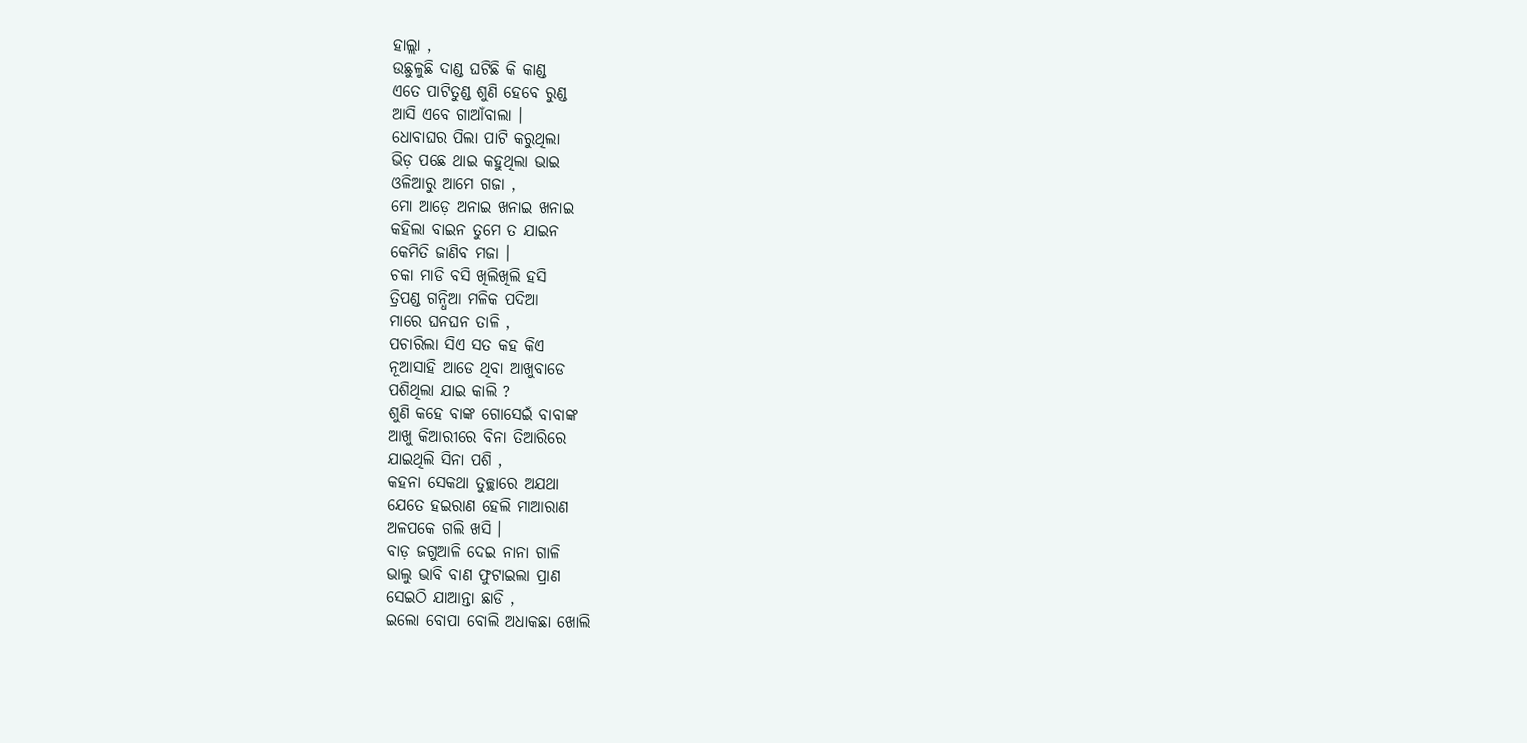ହାଲ୍ଲା ,
ଉଛୁଳୁଛି ଦାଣ୍ଡ ଘଟିଛି କି କାଣ୍ଡ
ଏତେ ପାଟିତୁଣ୍ଡ ଶୁଣି ହେବେ ରୁଣ୍ଡ
ଆସି ଏବେ ଗାଆଁବାଲା ।
ଧୋବାଘର ପିଲା ପାଟି କରୁଥିଲା
ଭିଡ଼ ପଛେ ଥାଇ କହୁଥିଲା ଭାଇ
ଓଳିଆରୁ ଆମେ ଗଜା ,
ମୋ ଆଡ଼େ ଅନାଇ ଖନାଇ ଖନାଇ
କହିଲା ବାଇନ ତୁମେ ତ ଯାଇନ
କେମିତି ଜାଣିବ ମଜା ।
ଚକା ମାଡି ବସି ଖିଲିଖିଲି ହସି
ତ୍ରିପଣ୍ଡ ଗନ୍ଧିଆ ମଳିକ ପଦିଆ
ମାରେ ଘନଘନ ତାଳି ,
ପଚାରିଲା ସିଏ ସତ କହ କିଏ
ନୂଆସାହି ଆଡେ ଥିବା ଆଖୁବାଡେ
ପଶିଥିଲା ଯାଇ କାଲି ?
ଶୁଣି କହେ ବାଙ୍କ ଗୋସେଇଁ ବାବାଙ୍କ
ଆଖୁ କିଆରୀରେ ବିନା ତିଆରିରେ
ଯାଇଥିଲି ସିନା ପଶି ,
କହନା ସେକଥା ତୁଚ୍ଛାରେ ଅଯଥା
ଯେତେ ହଇରାଣ ହେଲି ମାଆରାଣ
ଅଳପକେ ଗଲି ଖସି ।
ବାଡ଼ ଜଗୁଆଳି ଦେଇ ନାନା ଗାଳି
ଭାଲୁ ଭାବି ବାଣ ଫୁଟାଇଲା ପ୍ରାଣ
ସେଇଠି ଯାଆନ୍ତା ଛାଡି ,
ଇଲୋ ବୋପା ବୋଲି ଅଧାକଛା ଖୋଲି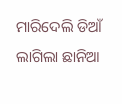ମାରିଦେଲି ଡିଆଁ ଲାଗିଲା ଛାନିଆ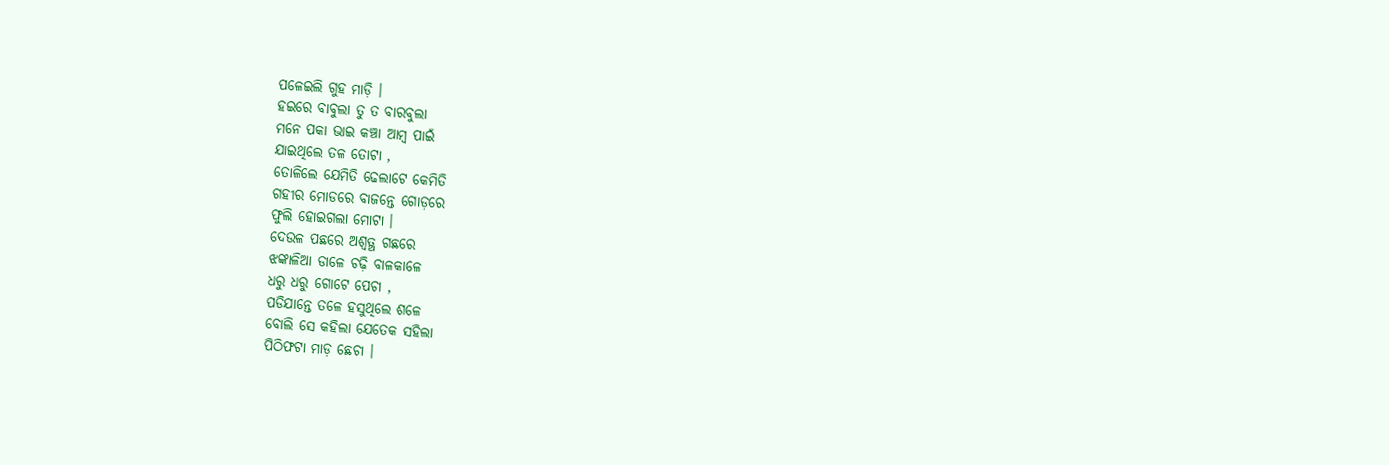ପଳେଇଲି ଗୁହ ମାଡ଼ି ।
ହଇରେ ବାବୁଲା ତୁ ତ ବାରବୁଲା
ମନେ ପକା ଭାଇ କଞ୍ଚା ଆମ୍ବ ପାଇଁ
ଯାଇଥିଲେ ତଳ ତୋଟା ,
ତୋଳିଲେ ଯେମିତି ଢେଲାଟେ କେମିତି
ଗହୀର ମୋଡରେ ବାଜନ୍ତେ ଗୋଡ଼ରେ
ଫୁଲି ହୋଇଗଲା ମୋଟା ।
ଦେଉଳ ପଛରେ ଅଶ୍ବତ୍ଥ ଗଛରେ
ଝଙ୍କାଳିଆ ଡାଳେ ଚଢ଼ି ବାଳକାଳେ
ଧରୁ ଧରୁ ଗୋଟେ ପେଚା ,
ପଡିଯାନ୍ତେ ତଳେ ହସୁଥିଲେ ଶଳେ
ବୋଲି ସେ କହିଲା ଯେତେକ ସହିଲା
ପିଠିଫଟା ମାଡ଼ ଛେଚା ।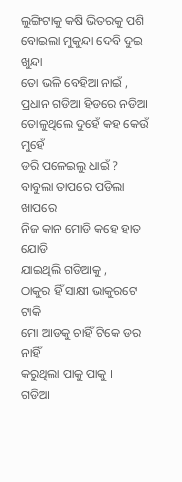ଲୁଙ୍ଗିଟାକୁ କଷି ଭିତରକୁ ପଶି
ବୋଇଲା ମୁକୁନ୍ଦା ଦେବି ଦୁଇ ଖୁନ୍ଦା
ତୋ ଭଳି ବେହିଆ ନାଇଁ ,
ପ୍ରଧାନ ଗଡିଆ ହିଡରେ ନଡିଆ
ତୋଳୁଥିଲେ ଦୁହେଁ କହ କେଉଁ ମୁହେଁ
ଡରି ପଳେଇଲୁ ଧାଇଁ ?
ବାବୁଲା ତାପରେ ପଡିଲା ଖାପରେ
ନିଜ କାନ ମୋଡି କହେ ହାତ ଯୋଡି
ଯାଇଥିଲି ଗଡିଆକୁ ,
ଠାକୁର ହିଁ ସାକ୍ଷୀ ଭାକୁରଟେ ଟାକି
ମୋ ଆଡକୁ ଚାହିଁ ଟିକେ ଡର ନାହିଁ
କରୁଥିଲା ପାକୁ ପାକୁ ।
ଗଡିଆ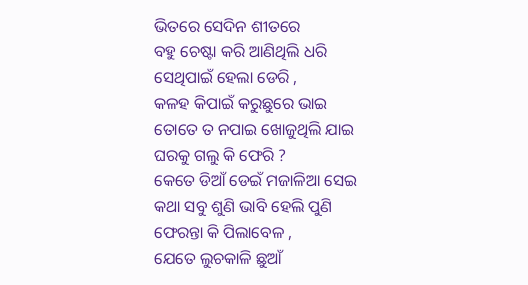ଭିତରେ ସେଦିନ ଶୀତରେ
ବହୁ ଚେଷ୍ଟା କରି ଆଣିଥିଲି ଧରି
ସେଥିପାଇଁ ହେଲା ଡେରି ,
କଳହ କିପାଇଁ କରୁଛୁରେ ଭାଇ
ତୋତେ ତ ନପାଇ ଖୋଜୁଥିଲି ଯାଇ
ଘରକୁ ଗଲୁ କି ଫେରି ?
କେତେ ଡିଆଁ ଡେଇଁ ମଜାଳିଆ ସେଇ
କଥା ସବୁ ଶୁଣି ଭାବି ହେଲି ପୁଣି
ଫେରନ୍ତା କି ପିଲାବେଳ ,
ଯେତେ ଲୁଚକାଳି ଛୁଆଁ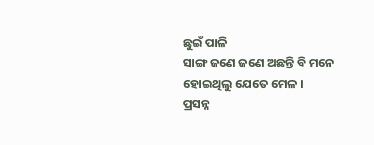ଛୁଇଁ ପାଳି
ସାଙ୍ଗ ଜଣେ ଜଣେ ଅଛନ୍ତି ବି ମନେ
ହୋଇଥିଲୁ ଯେତେ ମେଳ ।
ପ୍ରସନ୍ନ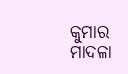କୁମାର ମାଦଳା